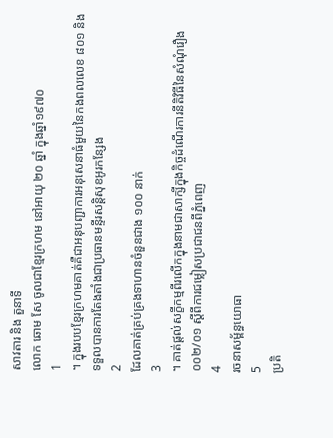សាវតារ និង តួនាទី
លោក ឆោម សែ ចូលជាខ្មែរក្រហម នៅអាយុ ២០ ឆ្នាំ ក្នុងឆ្នាំ១៩៧០
1
។ ក្នុងរបបខ្មែរក្រហមគាត់គឺជាអនុបញ្ជាការអនុសេនាធំមួយនៃកងពលលេខ ៨០១ និងទទួលបានការតែងតាំងជាប្រធានមន្ទីរសន្តិសុខអូរកន្សែង
2
ដែលគាត់គ្រប់គ្រងទាហានចំនួនជាង ១០០ នាក់
3
។ គាត់ផ្តល់សក្ខីកម្មពីរលើកក្នុងនាមជាសាក្សីក្នុងកិច្ចដំណើរការនីតិវិធីនៃសំណុំរឿង ០០២/០១ ស្តីពីការជម្លៀសប្រជាជនពីភ្នំពេញ
4
រចនាសម្ព័ន្ធយោធា
5
ប្រតិ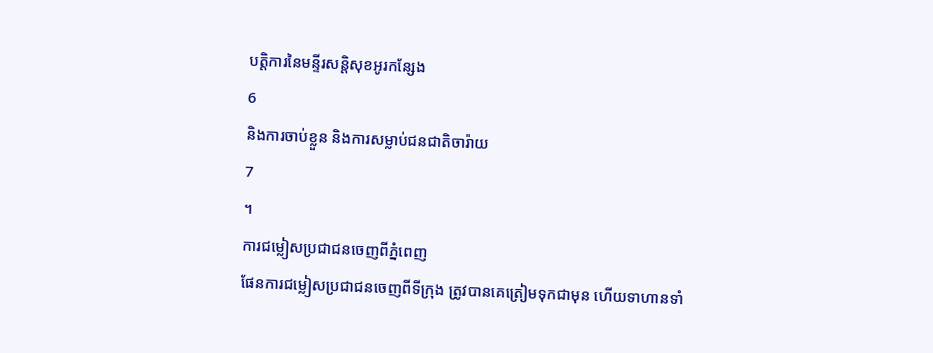បត្តិការនៃមន្ទីរសន្តិសុខអូរកន្សែង
6
និងការចាប់ខ្លួន និងការសម្លាប់ជនជាតិចារ៉ាយ
7
។
ការជម្លៀសប្រជាជនចេញពីភ្នំពេញ
ផែនការជម្លៀសប្រជាជនចេញពីទីក្រុង ត្រូវបានគេត្រៀមទុកជាមុន ហើយទាហានទាំ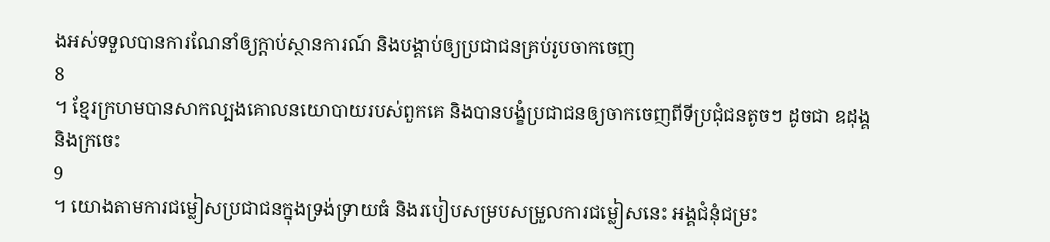ងអស់ទទួលបានការណែនាំឲ្យក្តាប់ស្ថានការណ៍ និងបង្គាប់ឲ្យប្រជាជនគ្រប់រូបចាកចេញ
8
។ ខ្មែរក្រហមបានសាកល្បងគោលនយោបាយរបស់ពួកគេ និងបានបង្ខំប្រជាជនឲ្យចាកចេញពីទីប្រជុំជនតូចៗ ដូចជា ឧដុង្គ និងក្រចេះ
9
។ យោងតាមការជម្លៀសប្រជាជនក្នុងទ្រង់ទ្រាយធំ និងរបៀបសម្របសម្រួលការជម្លៀសនេះ អង្គជំនុំជម្រះ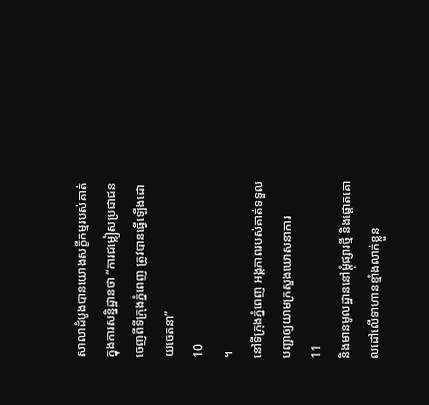សាលាដំបូងបានយោងសក្ខីកម្មរបស់គាត់ក្នុងការសន្និដ្ឋានថា “ការជម្លៀសប្រជាជនចេញពីទីក្រុងភ្នំពេញ ត្រូវបានធ្វើឡើងដោយចេតនា”
10
។
នៅទីក្រុងភ្នំពេញ អង្គភាពរបស់គាត់ទទួលបញ្ជាឲ្យយាមក្រសួងឃោសនាការ
11
និងមានមូលដ្ឋាននៅម្តុំផ្សារថ្មី និងផ្តោតគោលដៅលើទាហានខ្មាំងលាក់ខ្លួន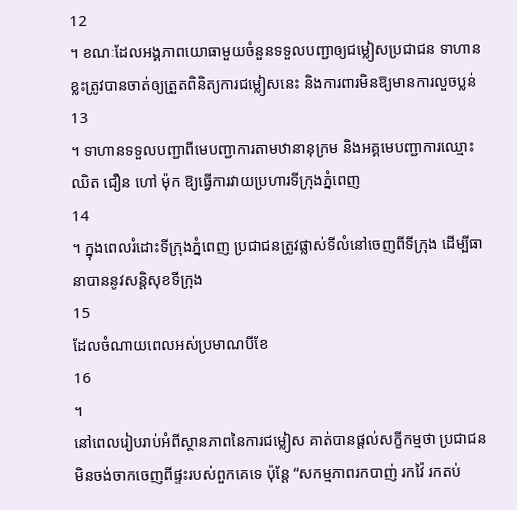12
។ ខណៈដែលអង្គភាពយោធាមួយចំនួនទទួលបញ្ជាឲ្យជម្លៀសប្រជាជន ទាហានខ្លះត្រូវបានចាត់ឲ្យត្រួតពិនិត្យការជម្លៀសនេះ និងការពារមិនឱ្យមានការលួចប្លន់
13
។ ទាហានទទួលបញ្ជាពីមេបញ្ជាការតាមឋានានុក្រម និងអគ្គមេបញ្ជាការឈ្មោះ ឈិត ជឿន ហៅ ម៉ុក ឱ្យធ្វើការវាយប្រហារទីក្រុងភ្នំពេញ
14
។ ក្នុងពេលរំដោះទីក្រុងភ្នំពេញ ប្រជាជនត្រូវផ្លាស់ទីលំនៅចេញពីទីក្រុង ដើម្បីធានាបាននូវសន្តិសុខទីក្រុង
15
ដែលចំណាយពេលអស់ប្រមាណបីខែ
16
។
នៅពេលរៀបរាប់អំពីស្ថានភាពនៃការជម្លៀស គាត់បានផ្តល់សក្ខីកម្មថា ប្រជាជនមិនចង់ចាកចេញពីផ្ទះរបស់ពួកគេទេ ប៉ុន្តែ “សកម្មភាពរកបាញ់ រកវ៉ៃ រកតប់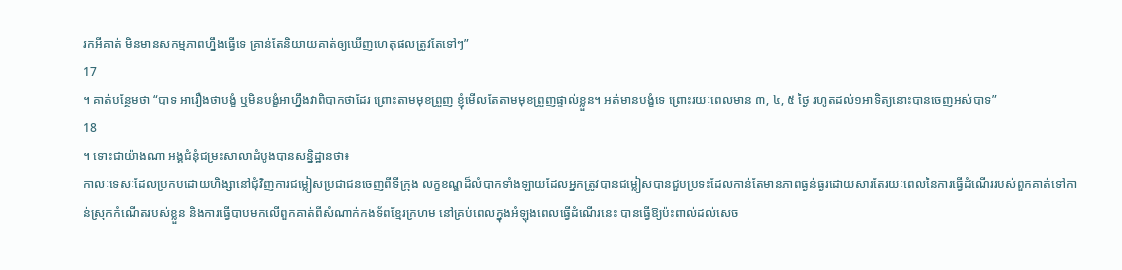រកអីគាត់ មិនមានសកម្មភាពហ្នឹងធ្វើទេ គ្រាន់តែនិយាយគាត់ឲ្យឃើញហេតុផលត្រូវតែទៅៗ”
17
។ គាត់បន្ថែមថា “បាទ អារឿងថាបង្ខំ ឬមិនបង្ខំអាហ្នឹងវាពិបាកថាដែរ ព្រោះតាមមុខព្រួញ ខ្ញុំមើលតែតាមមុខព្រួញផ្ទាល់ខ្លួន។ អត់មានបង្ខំទេ ព្រោះរយៈពេលមាន ៣, ៤, ៥ ថ្ងៃ រហូតដល់១អាទិត្យនោះបានចេញអស់បាទ”
18
។ ទោះជាយ៉ាងណា អង្គជំនុំជម្រះសាលាដំបូងបានសន្និដ្ឋានថា៖
កាលៈទេសៈដែលប្រកបដោយហិង្សានៅជុំវិញការជម្លៀសប្រជាជនចេញពីទីក្រុង លក្ខខណ្ឌដ៏លំបាកទាំងឡាយដែលអ្នកត្រូវបានជម្លៀសបានជួបប្រទះដែលកាន់តែមានភាពធ្ងន់ធ្ងរដោយសារតែរយៈពេលនៃការធ្វើដំណើររបស់ពួកគាត់ទៅកាន់ស្រុកកំណើតរបស់ខ្លួន និងការធ្វើបាបមកលើពួកគាត់ពីសំណាក់កងទ័ពខ្មែរក្រហម នៅគ្រប់ពេលក្នុងអំឡុងពេលធ្វើដំណើរនេះ បានធ្វើឱ្យប៉ះពាល់ដល់សេច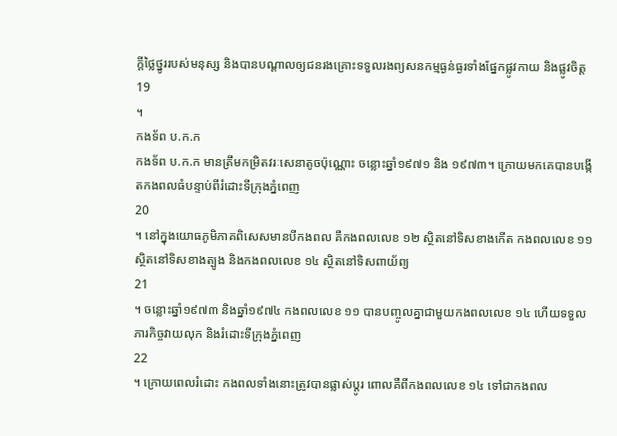ក្តីថ្លៃថ្នូររបស់មនុស្ស និងបានបណ្តាលឲ្យជនរងគ្រោះទទួលរងព្យសនកម្មធ្ងន់ធ្ងរទាំងផ្នែកផ្លូវកាយ និងផ្លូវចិត្ត
19
។
កងទ័ព ប.ក.ក
កងទ័ព ប.ក.ក មានត្រឹមកម្រិតវរៈសេនាតូចប៉ុណ្ណោះ ចន្លោះឆ្នាំ១៩៧១ និង ១៩៧៣។ ក្រោយមកគេបានបង្កើតកងពលធំបន្ទាប់ពីរំដោះទីក្រុងភ្នំពេញ
20
។ នៅក្នុងយោធភូមិភាគពិសេសមានបីកងពល គឺកងពលលេខ ១២ ស្ថិតនៅទិសខាងកើត កងពលលេខ ១១ ស្ថិតនៅទិសខាងត្បូង និងកងពលលេខ ១៤ ស្ថិតនៅទិសពាយ័ព្យ
21
។ ចន្លោះឆ្នាំ១៩៧៣ និងឆ្នាំ១៩៧៤ កងពលលេខ ១១ បានបញ្ចូលគ្នាជាមួយកងពលលេខ ១៤ ហើយទទួលភារកិច្ចវាយលុក និងរំដោះទីក្រុងភ្នំពេញ
22
។ ក្រោយពេលរំដោះ កងពលទាំងនោះត្រូវបានផ្លាស់ប្តូរ ពោលគឺពីកងពលលេខ ១៤ ទៅជាកងពល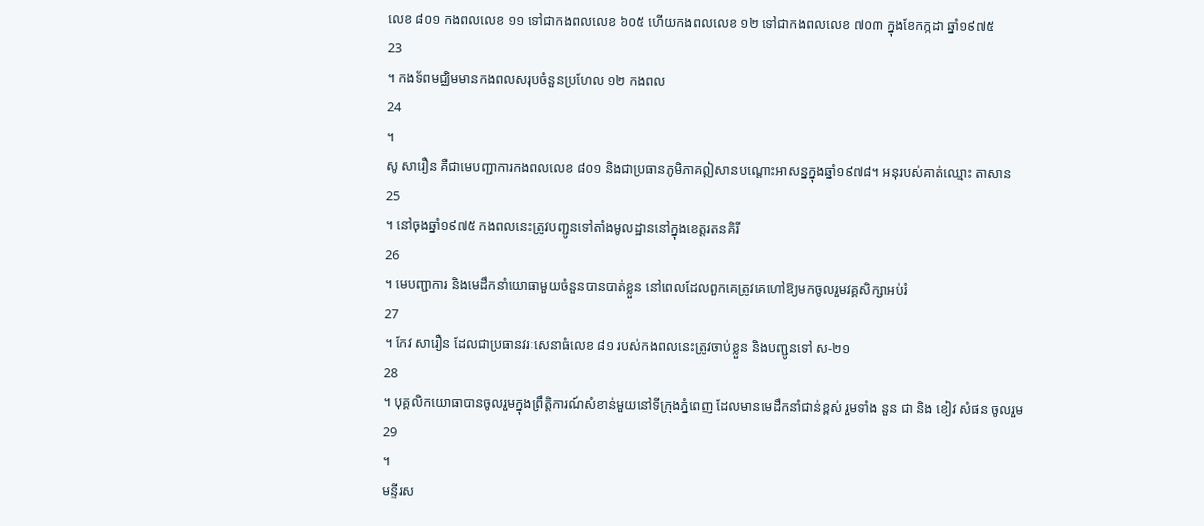លេខ ៨០១ កងពលលេខ ១១ ទៅជាកងពលលេខ ៦០៥ ហើយកងពលលេខ ១២ ទៅជាកងពលលេខ ៧០៣ ក្នុងខែកក្កដា ឆ្នាំ១៩៧៥
23
។ កងទ័ពមជ្ឈិមមានកងពលសរុបចំនួនប្រហែល ១២ កងពល
24
។
សូ សារឿន គឺជាមេបញ្ជាការកងពលលេខ ៨០១ និងជាប្រធានភូមិភាគឦសានបណ្តោះអាសន្នក្នុងឆ្នាំ១៩៧៨។ អនុរបស់គាត់ឈ្មោះ តាសាន
25
។ នៅចុងឆ្នាំ១៩៧៥ កងពលនេះត្រូវបញ្ជូនទៅតាំងមូលដ្ឋាននៅក្នុងខេត្តរតនគិរី
26
។ មេបញ្ជាការ និងមេដឹកនាំយោធាមួយចំនួនបានបាត់ខ្លួន នៅពេលដែលពួកគេត្រូវគេហៅឱ្យមកចូលរួមវគ្គសិក្សាអប់រំ
27
។ កែវ សារឿន ដែលជាប្រធានវរៈសេនាធំលេខ ៨១ របស់កងពលនេះត្រូវចាប់ខ្លួន និងបញ្ជូនទៅ ស-២១
28
។ បុគ្គលិកយោធាបានចូលរួមក្នុងព្រឹត្តិការណ៍សំខាន់មួយនៅទីក្រុងភ្នំពេញ ដែលមានមេដឹកនាំជាន់ខ្ពស់ រួមទាំង នួន ជា និង ខៀវ សំផន ចូលរួម
29
។
មន្ទីរស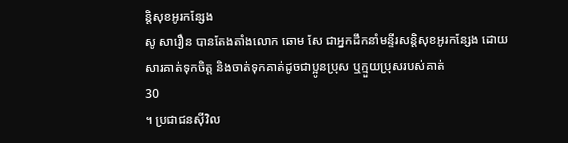ន្តិសុខអូរកន្សែង
សូ សារឿន បានតែងតាំងលោក ឆោម សែ ជាអ្នកដឹកនាំមន្ទីរសន្តិសុខអូរកន្សែង ដោយសារគាត់ទុកចិត្ត និងចាត់ទុកគាត់ដូចជាប្អូនប្រុស ឬក្មួយប្រុសរបស់គាត់
30
។ ប្រជាជនស៊ីវិល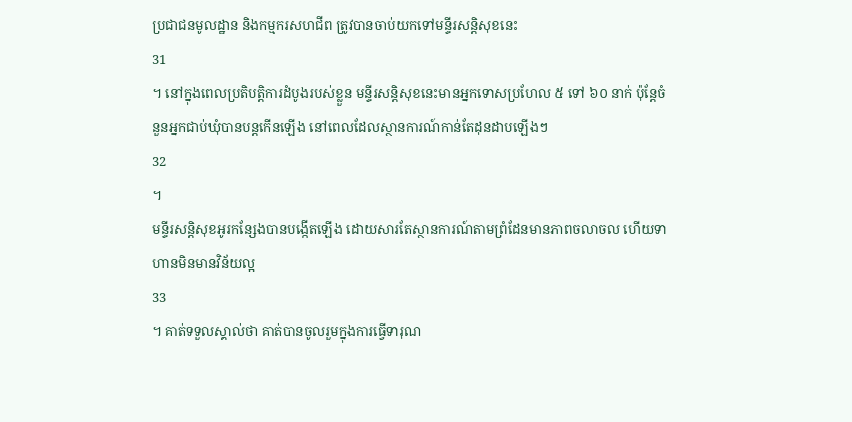ប្រជាជនមូលដ្ឋាន និងកម្មករសហជីព ត្រូវបានចាប់យកទៅមន្ទីរសន្តិសុខនេះ
31
។ នៅក្នុងពេលប្រតិបត្តិការដំបូងរបស់ខ្លួន មន្ទីរសន្តិសុខនេះមានអ្នកទោសប្រហែល ៥ ទៅ ៦០ នាក់ ប៉ុន្តែចំនួនអ្នកជាប់ឃុំបានបន្តកើនឡើង នៅពេលដែលស្ថានការណ៍កាន់តែដុនដាបឡើងៗ
32
។
មន្ទីរសន្តិសុខអូរកន្សែងបានបង្កើតឡើង ដោយសារតែស្ថានការណ៍តាមព្រំដែនមានភាពចលាចល ហើយទាហានមិនមានវិន័យល្អ
33
។ គាត់ទទួលស្គាល់ថា គាត់បានចូលរួមក្នុងការធ្វើទារុណ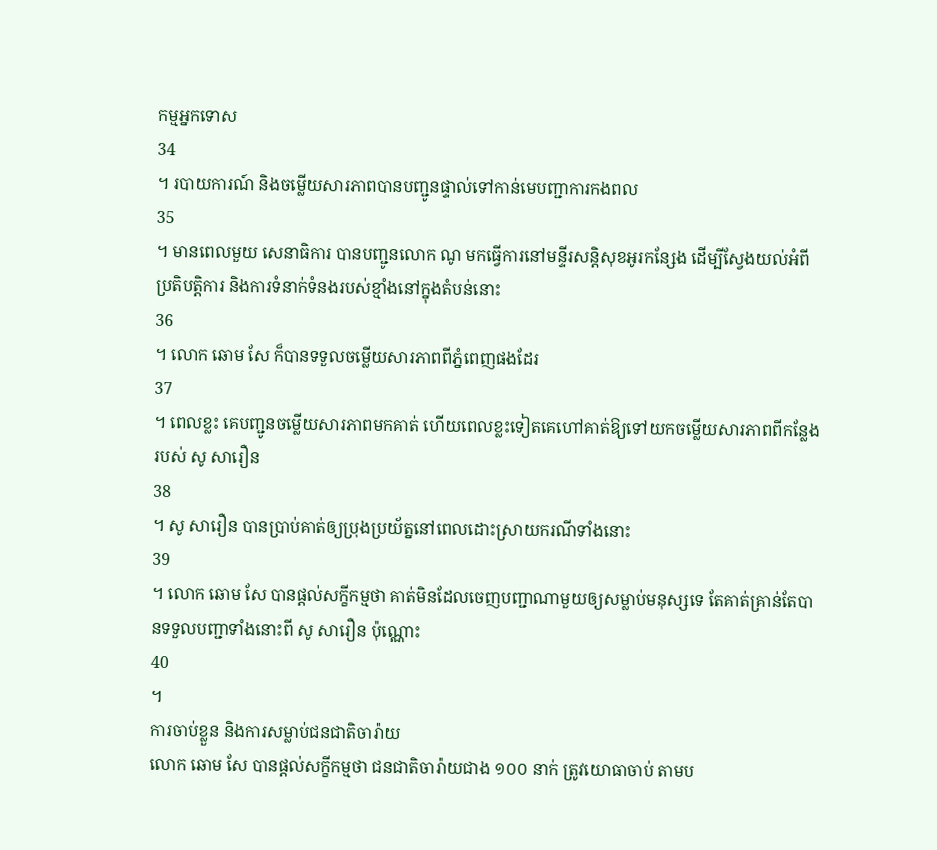កម្មអ្នកទោស
34
។ របាយការណ៍ និងចម្លើយសារភាពបានបញ្ជូនផ្ទាល់ទៅកាន់មេបញ្ជាការកងពល
35
។ មានពេលមួយ សេនាធិការ បានបញ្ជូនលោក ណូ មកធ្វើការនៅមន្ទីរសន្តិសុខអូរកន្សែង ដើម្បីស្វែងយល់អំពីប្រតិបត្តិការ និងការទំនាក់ទំនងរបស់ខ្មាំងនៅក្នុងតំបន់នោះ
36
។ លោក ឆោម សែ ក៏បានទទួលចម្លើយសារភាពពីភ្នំពេញផងដែរ
37
។ ពេលខ្លះ គេបញ្ជូនចម្លើយសារភាពមកគាត់ ហើយពេលខ្លះទៀតគេហៅគាត់ឱ្យទៅយកចម្លើយសារភាពពីកន្លែងរបស់ សូ សារឿន
38
។ សូ សារឿន បានប្រាប់គាត់ឲ្យប្រុងប្រយ័ត្ននៅពេលដោះស្រាយករណីទាំងនោះ
39
។ លោក ឆោម សែ បានផ្តល់សក្ខីកម្មថា គាត់មិនដែលចេញបញ្ជាណាមួយឲ្យសម្លាប់មនុស្សទេ តែគាត់គ្រាន់តែបានទទួលបញ្ជាទាំងនោះពី សូ សារឿន ប៉ុណ្ណោះ
40
។
ការចាប់ខ្លួន និងការសម្លាប់ជនជាតិចារ៉ាយ
លោក ឆោម សែ បានផ្តល់សក្ខីកម្មថា ជនជាតិចារ៉ាយជាង ១០០ នាក់ ត្រូវយោធាចាប់ តាមប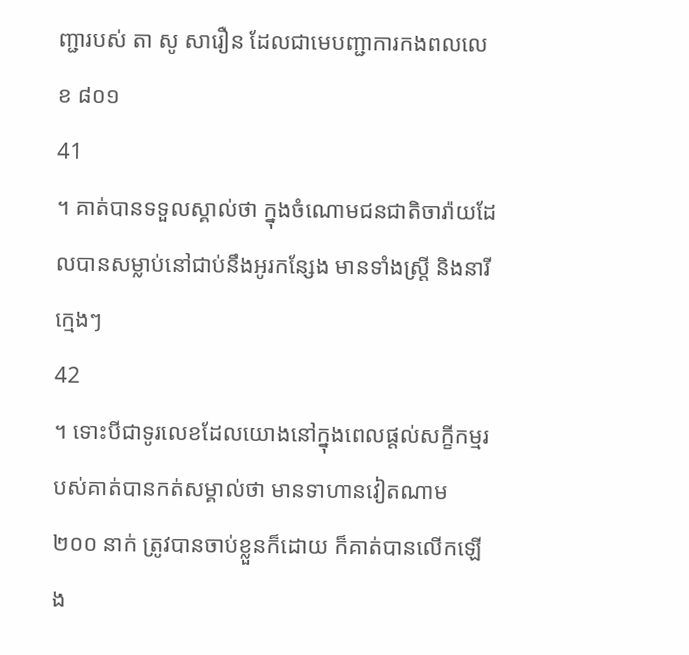ញ្ជារបស់ តា សូ សារឿន ដែលជាមេបញ្ជាការកងពលលេខ ៨០១
41
។ គាត់បានទទួលស្គាល់ថា ក្នុងចំណោមជនជាតិចារ៉ាយដែលបានសម្លាប់នៅជាប់នឹងអូរកន្សែង មានទាំងស្ត្រី និងនារីក្មេងៗ
42
។ ទោះបីជាទូរលេខដែលយោងនៅក្នុងពេលផ្តល់សក្ខីកម្មរបស់គាត់បានកត់សម្គាល់ថា មានទាហានវៀតណាម ២០០ នាក់ ត្រូវបានចាប់ខ្លួនក៏ដោយ ក៏គាត់បានលើកឡើង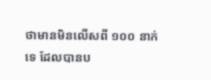ថាមានមិនលើសពី ១០០ នាក់ ទេ ដែលបានប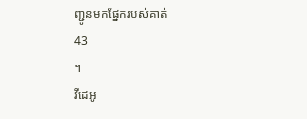ញ្ជូនមកផ្នែករបស់គាត់
43
។
វីដេអូ